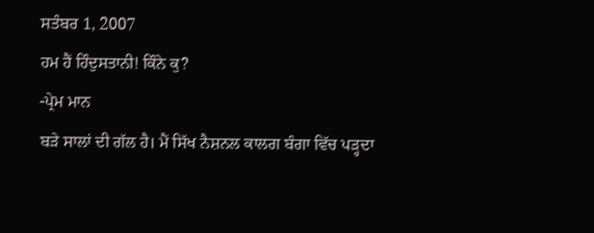ਸਤੰਬਰ 1, 2007
ਹਮ ਹੈਂ ਹਿੰਦੁਸਤਾਨੀ! ਕਿੰਨੇ ਕੁ?
-ਪ੍ਰੇਮ ਮਾਨ
ਬੜੇ ਸਾਲਾਂ ਦੀ ਗੱਲ ਹੈ। ਮੈਂ ਸਿੱਖ ਨੈਸ਼ਨਲ ਕਾਲਗ ਬੰਗਾ ਵਿੱਚ ਪੜ੍ਹਦਾ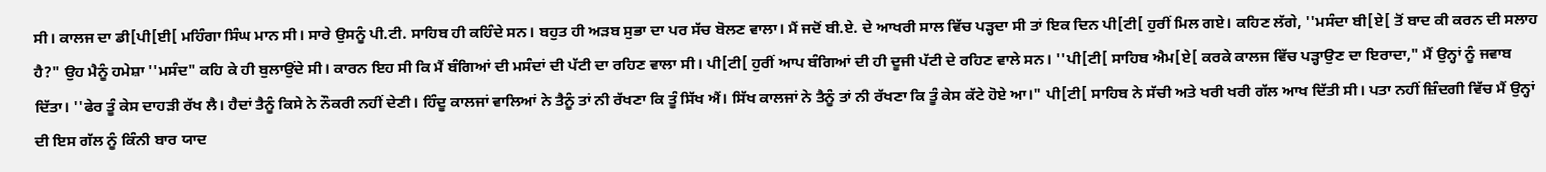ਸੀ। ਕਾਲਜ ਦਾ ਡੀ[ਪੀ[ਈ[ ਮਹਿੰਗਾ ਸਿੰਘ ਮਾਨ ਸੀ। ਸਾਰੇ ਉਸਨੂੰ ਪੀ.ਟੀ. ਸਾਹਿਬ ਹੀ ਕਹਿੰਦੇ ਸਨ। ਬਹੁਤ ਹੀ ਅੜਬ ਸੁਭਾ ਦਾ ਪਰ ਸੱਚ ਬੋਲਣ ਵਾਲਾ। ਮੈਂ ਜਦੋਂ ਬੀ.ਏ. ਦੇ ਆਖਰੀ ਸਾਲ ਵਿੱਚ ਪੜ੍ਹਦਾ ਸੀ ਤਾਂ ਇਕ ਦਿਨ ਪੀ[ਟੀ[ ਹੁਰੀਂ ਮਿਲ ਗਏ। ਕਹਿਣ ਲੱਗੇ, ''ਮਸੰਦਾ ਬੀ[ਏ[ ਤੋਂ ਬਾਦ ਕੀ ਕਰਨ ਦੀ ਸਲਾਹ ਹੈ?" ਉਹ ਮੈਨੂੰ ਹਮੇਸ਼ਾ ''ਮਸੰਦ" ਕਹਿ ਕੇ ਹੀ ਬੁਲਾਉਂਦੇ ਸੀ। ਕਾਰਨ ਇਹ ਸੀ ਕਿ ਮੈਂ ਬੰਗਿਆਂ ਦੀ ਮਸੰਦਾਂ ਦੀ ਪੱਟੀ ਦਾ ਰਹਿਣ ਵਾਲਾ ਸੀ। ਪੀ[ਟੀ[ ਹੁਰੀਂ ਆਪ ਬੰਗਿਆਂ ਦੀ ਹੀ ਦੂਜੀ ਪੱਟੀ ਦੇ ਰਹਿਣ ਵਾਲੇ ਸਨ। ''ਪੀ[ਟੀ[ ਸਾਹਿਬ ਐਮ[ਏ[ ਕਰਕੇ ਕਾਲਜ ਵਿੱਚ ਪੜ੍ਹਾਉਣ ਦਾ ਇਰਾਦਾ," ਮੈਂ ਉਨ੍ਹਾਂ ਨੂੰ ਜਵਾਬ ਦਿੱਤਾ। ''ਫੇਰ ਤੂੰ ਕੇਸ ਦਾਹੜੀ ਰੱਖ ਲੈ। ਹੈਦਾਂ ਤੈਨੂੰ ਕਿਸੇ ਨੇ ਨੌਕਰੀ ਨਹੀਂ ਦੇਣੀ। ਹਿੰਦੂ ਕਾਲਜਾਂ ਵਾਲਿਆਂ ਨੇ ਤੈਨੂੰ ਤਾਂ ਨੀ ਰੱਖਣਾ ਕਿ ਤੂੰ ਸਿੱਖ ਐਂ। ਸਿੱਖ ਕਾਲਜਾਂ ਨੇ ਤੈਨੂੰ ਤਾਂ ਨੀ ਰੱਖਣਾ ਕਿ ਤੂੰ ਕੇਸ ਕੱਟੇ ਹੋਏ ਆ।" ਪੀ[ਟੀ[ ਸਾਹਿਬ ਨੇ ਸੱਚੀ ਅਤੇ ਖਰੀ ਖਰੀ ਗੱਲ ਆਖ ਦਿੱਤੀ ਸੀ। ਪਤਾ ਨਹੀਂ ਜ਼ਿੰਦਗੀ ਵਿੱਚ ਮੈਂ ਉਨ੍ਹਾਂ ਦੀ ਇਸ ਗੱਲ ਨੂੰ ਕਿੰਨੀ ਬਾਰ ਯਾਦ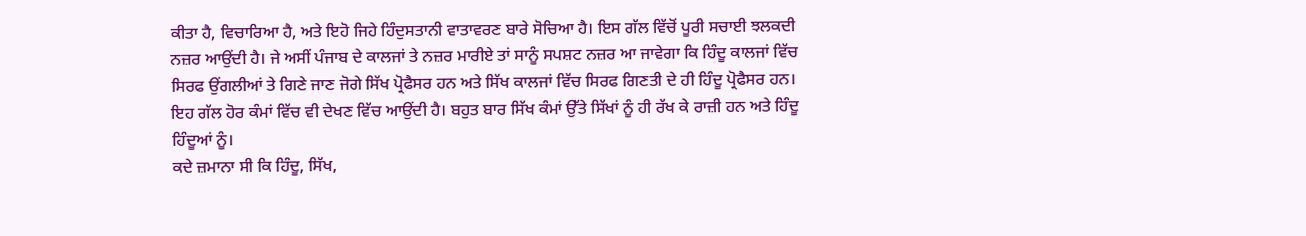ਕੀਤਾ ਹੈ, ਵਿਚਾਰਿਆ ਹੈ, ਅਤੇ ਇਹੋ ਜਿਹੇ ਹਿੰਦੁਸਤਾਨੀ ਵਾਤਾਵਰਣ ਬਾਰੇ ਸੋਚਿਆ ਹੈ। ਇਸ ਗੱਲ ਵਿੱਚੋਂ ਪੂਰੀ ਸਚਾਈ ਝਲਕਦੀ ਨਜ਼ਰ ਆਉਂਦੀ ਹੈ। ਜੇ ਅਸੀਂ ਪੰਜਾਬ ਦੇ ਕਾਲਜਾਂ ਤੇ ਨਜ਼ਰ ਮਾਰੀਏ ਤਾਂ ਸਾਨੂੰ ਸਪਸ਼ਟ ਨਜ਼ਰ ਆ ਜਾਵੇਗਾ ਕਿ ਹਿੰਦੂ ਕਾਲਜਾਂ ਵਿੱਚ ਸਿਰਫ ਉਂਗਲੀਆਂ ਤੇ ਗਿਣੇ ਜਾਣ ਜੋਗੇ ਸਿੱਖ ਪ੍ਰੋਫੈਸਰ ਹਨ ਅਤੇ ਸਿੱਖ ਕਾਲਜਾਂ ਵਿੱਚ ਸਿਰਫ ਗਿਣਤੀ ਦੇ ਹੀ ਹਿੰਦੂ ਪ੍ਰੋਫੈਸਰ ਹਨ। ਇਹ ਗੱਲ ਹੋਰ ਕੰਮਾਂ ਵਿੱਚ ਵੀ ਦੇਖਣ ਵਿੱਚ ਆਉਂਦੀ ਹੈ। ਬਹੁਤ ਬਾਰ ਸਿੱਖ ਕੰਮਾਂ ਉੱਤੇ ਸਿੱਖਾਂ ਨੂੰ ਹੀ ਰੱਖ ਕੇ ਰਾਜ਼ੀ ਹਨ ਅਤੇ ਹਿੰਦੂ ਹਿੰਦੂਆਂ ਨੂੰ।
ਕਦੇ ਜ਼ਮਾਨਾ ਸੀ ਕਿ ਹਿੰਦੂ, ਸਿੱਖ,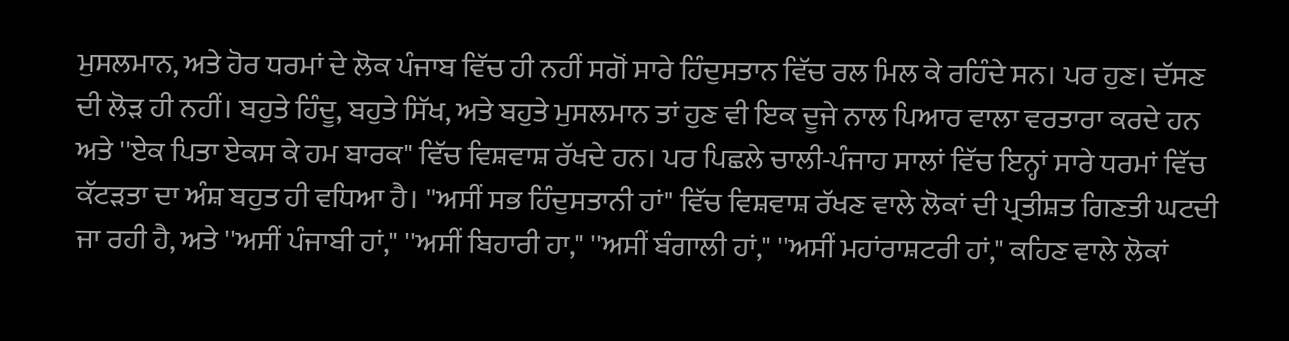ਮੁਸਲਮਾਨ, ਅਤੇ ਹੋਰ ਧਰਮਾਂ ਦੇ ਲੋਕ ਪੰਜਾਬ ਵਿੱਚ ਹੀ ਨਹੀਂ ਸਗੋਂ ਸਾਰੇ ਹਿੰਦੁਸਤਾਨ ਵਿੱਚ ਰਲ ਮਿਲ ਕੇ ਰਹਿੰਦੇ ਸਨ। ਪਰ ਹੁਣ। ਦੱਸਣ ਦੀ ਲੋੜ ਹੀ ਨਹੀਂ। ਬਹੁਤੇ ਹਿੰਦੂ, ਬਹੁਤੇ ਸਿੱਖ, ਅਤੇ ਬਹੁਤੇ ਮੁਸਲਮਾਨ ਤਾਂ ਹੁਣ ਵੀ ਇਕ ਦੂਜੇ ਨਾਲ ਪਿਆਰ ਵਾਲਾ ਵਰਤਾਰਾ ਕਰਦੇ ਹਨ ਅਤੇ ''ਏਕ ਪਿਤਾ ਏਕਸ ਕੇ ਹਮ ਬਾਰਕ" ਵਿੱਚ ਵਿਸ਼ਵਾਸ਼ ਰੱਖਦੇ ਹਨ। ਪਰ ਪਿਛਲੇ ਚਾਲੀ-ਪੰਜਾਹ ਸਾਲਾਂ ਵਿੱਚ ਇਨ੍ਹਾਂ ਸਾਰੇ ਧਰਮਾਂ ਵਿੱਚ ਕੱਟੜਤਾ ਦਾ ਅੰਸ਼ ਬਹੁਤ ਹੀ ਵਧਿਆ ਹੈ। ''ਅਸੀਂ ਸਭ ਹਿੰਦੁਸਤਾਨੀ ਹਾਂ" ਵਿੱਚ ਵਿਸ਼ਵਾਸ਼ ਰੱਖਣ ਵਾਲੇ ਲੋਕਾਂ ਦੀ ਪ੍ਰਤੀਸ਼ਤ ਗਿਣਤੀ ਘਟਦੀ ਜਾ ਰਹੀ ਹੈ, ਅਤੇ ''ਅਸੀਂ ਪੰਜਾਬੀ ਹਾਂ," ''ਅਸੀਂ ਬਿਹਾਰੀ ਹਾ," ''ਅਸੀਂ ਬੰਗਾਲੀ ਹਾਂ," ''ਅਸੀਂ ਮਹਾਂਰਾਸ਼ਟਰੀ ਹਾਂ," ਕਹਿਣ ਵਾਲੇ ਲੋਕਾਂ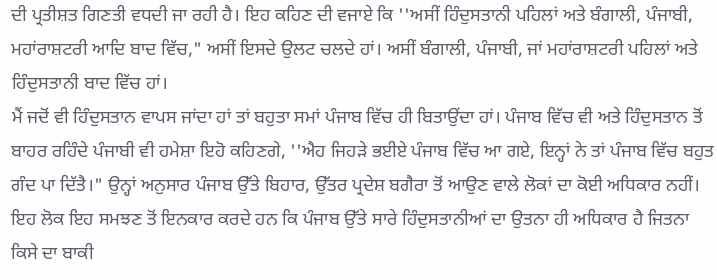ਦੀ ਪ੍ਰਤੀਸ਼ਤ ਗਿਣਤੀ ਵਧਦੀ ਜਾ ਰਹੀ ਹੈ। ਇਹ ਕਹਿਣ ਦੀ ਵਜਾਏ ਕਿ ''ਅਸੀਂ ਹਿੰਦੁਸਤਾਨੀ ਪਹਿਲਾਂ ਅਤੇ ਬੰਗਾਲੀ, ਪੰਜਾਬੀ, ਮਹਾਂਰਾਸ਼ਟਰੀ ਆਦਿ ਬਾਦ ਵਿੱਚ," ਅਸੀਂ ਇਸਦੇ ਉਲਟ ਚਲਦੇ ਹਾਂ। ਅਸੀਂ ਬੰਗਾਲੀ, ਪੰਜਾਬੀ, ਜਾਂ ਮਹਾਂਰਾਸ਼ਟਰੀ ਪਹਿਲਾਂ ਅਤੇ ਹਿੰਦੁਸਤਾਨੀ ਬਾਦ ਵਿੱਚ ਹਾਂ।
ਮੈਂ ਜਦੋਂ ਵੀ ਹਿੰਦੁਸਤਾਨ ਵਾਪਸ ਜਾਂਦਾ ਹਾਂ ਤਾਂ ਬਹੁਤਾ ਸਮਾਂ ਪੰਜਾਬ ਵਿੱਚ ਹੀ ਬਿਤਾਉਂਦਾ ਹਾਂ। ਪੰਜਾਬ ਵਿੱਚ ਵੀ ਅਤੇ ਹਿੰਦੁਸਤਾਨ ਤੋਂ ਬਾਹਰ ਰਹਿੰਦੇ ਪੰਜਾਬੀ ਵੀ ਹਮੇਸ਼ਾ ਇਹੋ ਕਹਿਣਗੇ, ''ਐਹ ਜਿਹੜੇ ਭਈਏ ਪੰਜਾਬ ਵਿੱਚ ਆ ਗਏ, ਇਨ੍ਹਾਂ ਨੇ ਤਾਂ ਪੰਜਾਬ ਵਿੱਚ ਬਹੁਤ ਗੰਦ ਪਾ ਦਿੱਤੈ।" ਉਨ੍ਹਾਂ ਅਨੁਸਾਰ ਪੰਜਾਬ ਉੱਤੇ ਬਿਹਾਰ, ਉੱਤਰ ਪ੍ਰਦੇਸ਼ ਬਗੈਰਾ ਤੋਂ ਆਉਣ ਵਾਲੇ ਲੋਕਾਂ ਦਾ ਕੋਈ ਅਧਿਕਾਰ ਨਹੀਂ। ਇਹ ਲੋਕ ਇਹ ਸਮਝਣ ਤੋਂ ਇਨਕਾਰ ਕਰਦੇ ਹਨ ਕਿ ਪੰਜਾਬ ਉੱਤੇ ਸਾਰੇ ਹਿੰਦੁਸਤਾਨੀਆਂ ਦਾ ਉਤਨਾ ਹੀ ਅਧਿਕਾਰ ਹੈ ਜਿਤਨਾ ਕਿਸੇ ਦਾ ਬਾਕੀ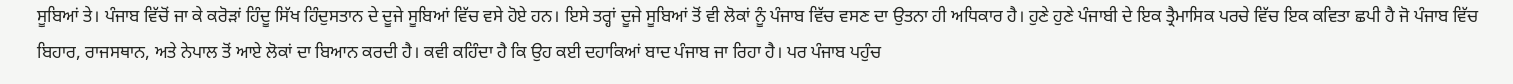ਸੂਬਿਆਂ ਤੇ। ਪੰਜਾਬ ਵਿੱਚੋਂ ਜਾ ਕੇ ਕਰੋੜਾਂ ਹਿੰਦੂ ਸਿੱਖ ਹਿੰਦੁਸਤਾਨ ਦੇ ਦੂਜੇ ਸੂਬਿਆਂ ਵਿੱਚ ਵਸੇ ਹੋਏ ਹਨ। ਇਸੇ ਤਰ੍ਹਾਂ ਦੂਜੇ ਸੂਬਿਆਂ ਤੋਂ ਵੀ ਲੋਕਾਂ ਨੂੰ ਪੰਜਾਬ ਵਿੱਚ ਵਸਣ ਦਾ ਉਤਨਾ ਹੀ ਅਧਿਕਾਰ ਹੈ। ਹੁਣੇ ਹੁਣੇ ਪੰਜਾਬੀ ਦੇ ਇਕ ਤ੍ਰੈਮਾਸਿਕ ਪਰਚੇ ਵਿੱਚ ਇਕ ਕਵਿਤਾ ਛਪੀ ਹੈ ਜੋ ਪੰਜਾਬ ਵਿੱਚ ਬਿਹਾਰ, ਰਾਜਸਥਾਨ, ਅਤੇ ਨੇਪਾਲ ਤੋਂ ਆਏ ਲੋਕਾਂ ਦਾ ਬਿਆਨ ਕਰਦੀ ਹੈ। ਕਵੀ ਕਹਿੰਦਾ ਹੈ ਕਿ ਉਹ ਕਈ ਦਹਾਕਿਆਂ ਬਾਦ ਪੰਜਾਬ ਜਾ ਰਿਹਾ ਹੈ। ਪਰ ਪੰਜਾਬ ਪਹੁੰਚ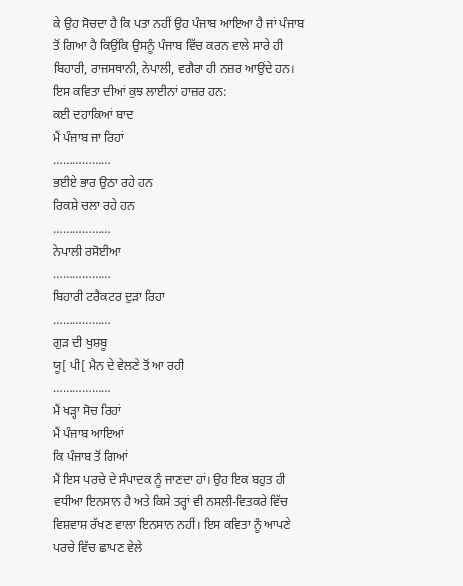ਕੇ ਉਹ ਸੋਚਦਾ ਹੈ ਕਿ ਪਤਾ ਨਹੀਂ ਉਹ ਪੰਜਾਬ ਆਇਆ ਹੈ ਜਾਂ ਪੰਜਾਬ ਤੋਂ ਗਿਆ ਹੈ ਕਿਉਂਕਿ ਉਸਨੂੰ ਪੰਜਾਬ ਵਿੱਚ ਕਰਨ ਵਾਲੇ ਸਾਰੇ ਹੀ ਬਿਹਾਰੀ, ਰਾਜਸਥਾਨੀ, ਨੇਪਾਲੀ, ਵਗੈਰਾ ਹੀ ਨਜ਼ਰ ਆਉਂਦੇ ਹਨ। ਇਸ ਕਵਿਤਾ ਦੀਆਂ ਕੁਝ ਲਾਈਨਾਂ ਹਾਜ਼ਰ ਹਨ:
ਕਈ ਦਹਾਕਿਆਂ ਬਾਦ
ਮੈਂ ਪੰਜਾਬ ਜਾ ਰਿਹਾਂ
………………
ਭਈਏ ਭਾਰ ਉਠਾ ਰਹੇ ਹਨ
ਰਿਕਸ਼ੇ ਚਲਾ ਰਹੇ ਹਨ
………………
ਨੇਪਾਲੀ ਰਸੋਈਆ
………………
ਬਿਹਾਰੀ ਟਰੈਕਟਰ ਦੁੜਾ ਰਿਹਾ
………………
ਗੁੜ ਦੀ ਖੁਸ਼ਬੂ
ਯੂ[ ਪੀ[ ਮੈਨ ਦੇ ਵੇਲਣੇ ਤੋਂ ਆ ਰਹੀ
………………
ਮੈਂ ਖੜ੍ਹਾ ਸੋਚ ਰਿਹਾਂ
ਮੈਂ ਪੰਜਾਬ ਆਇਆਂ
ਕਿ ਪੰਜਾਬ ਤੋਂ ਗਿਆਂ
ਮੈਂ ਇਸ ਪਰਚੇ ਦੇ ਸੰਪਾਦਕ ਨੂੰ ਜਾਣਦਾ ਹਾਂ। ਉਹ ਇਕ ਬਹੁਤ ਹੀ ਵਧੀਆ ਇਨਸਾਨ ਹੈ ਅਤੇ ਕਿਸੇ ਤਰ੍ਹਾਂ ਵੀ ਨਸਲੀ-ਵਿਤਕਰੇ ਵਿੱਚ ਵਿਸ਼ਵਾਸ਼ ਰੱਖਣ ਵਾਲਾ ਇਨਸਾਨ ਨਹੀਂ। ਇਸ ਕਵਿਤਾ ਨੂੰ ਆਪਣੇ ਪਰਚੇ ਵਿੱਚ ਛਾਪਣ ਵੇਲੇ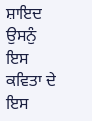ਸ਼ਾਇਦ ਉਸਨੁੰ ਇਸ ਕਵਿਤਾ ਦੇ ਇਸ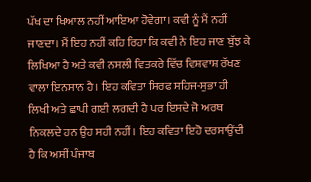ਪੱਖ ਦਾ ਖਿਆਲ ਨਹੀਂ ਆਇਆ ਹੋਵੇਗਾ। ਕਵੀ ਨੂੰ ਮੈਂ ਨਹੀਂ ਜਾਣਦਾ। ਮੈਂ ਇਹ ਨਹੀਂ ਕਹਿ ਰਿਹਾ ਕਿ ਕਵੀ ਨੇ ਇਹ ਜਾਣ ਬੁੱਝ ਕੇ ਲਿਖਿਆ ਹੈ ਅਤੇ ਕਵੀ ਨਸਲੀ ਵਿਤਕਰੇ ਵਿੱਚ ਵਿਸ਼ਵਾਸ਼ ਰੱਖਣ ਵਾਲਾ ਇਨਸਾਨ ਹੈ। ਇਹ ਕਵਿਤਾ ਸਿਰਫ ਸਹਿਜ-ਸੁਭਾ ਹੀ ਲਿਖੀ ਅਤੇ ਛਾਪੀ ਗਈ ਲਗਦੀ ਹੈ ਪਰ ਇਸਦੇ ਜੋ ਅਰਥ ਨਿਕਲਦੇ ਹਨ ਉਹ ਸਹੀ ਨਹੀਂ। ਇਹ ਕਵਿਤਾ ਇਹੋ ਦਰਸਾਉਂਦੀ ਹੈ ਕਿ ਅਸੀਂ ਪੰਜਾਬ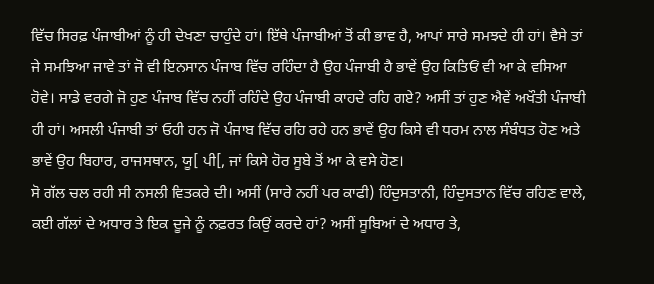ਵਿੱਚ ਸਿਰਫ਼ ਪੰਜਾਬੀਆਂ ਨੂੰ ਹੀ ਦੇਖਣਾ ਚਾਹੁੰਦੇ ਹਾਂ। ਇੱਥੇ ਪੰਜਾਬੀਆਂ ਤੋਂ ਕੀ ਭਾਵ ਹੈ, ਆਪਾਂ ਸਾਰੇ ਸਮਝਦੇ ਹੀ ਹਾਂ। ਵੈਸੇ ਤਾਂ ਜੇ ਸਮਝਿਆ ਜਾਵੇ ਤਾਂ ਜੋ ਵੀ ਇਨਸਾਨ ਪੰਜਾਬ ਵਿੱਚ ਰਹਿੰਦਾ ਹੈ ਉਹ ਪੰਜਾਬੀ ਹੈ ਭਾਵੇਂ ਉਹ ਕਿਤਿਓਂ ਵੀ ਆ ਕੇ ਵਸਿਆ ਹੋਵੇ। ਸਾਡੇ ਵਰਗੇ ਜੋ ਹੁਣ ਪੰਜਾਬ ਵਿੱਚ ਨਹੀਂ ਰਹਿੰਦੇ ਉਹ ਪੰਜਾਬੀ ਕਾਹਦੇ ਰਹਿ ਗਏ? ਅਸੀਂ ਤਾਂ ਹੁਣ ਐਵੇਂ ਅਖੌਤੀ ਪੰਜਾਬੀ ਹੀ ਹਾਂ। ਅਸਲੀ ਪੰਜਾਬੀ ਤਾਂ ਓਹੀ ਹਨ ਜੋ ਪੰਜਾਬ ਵਿੱਚ ਰਹਿ ਰਹੇ ਹਨ ਭਾਵੇਂ ਉਹ ਕਿਸੇ ਵੀ ਧਰਮ ਨਾਲ ਸੰਬੰਧਤ ਹੋਣ ਅਤੇ ਭਾਵੇਂ ਉਹ ਬਿਹਾਰ, ਰਾਜਸਥਾਨ, ਯੂ[ ਪੀ[, ਜਾਂ ਕਿਸੇ ਹੋਰ ਸੂਬੇ ਤੋਂ ਆ ਕੇ ਵਸੇ ਹੋਣ।
ਸੋ ਗੱਲ ਚਲ ਰਹੀ ਸੀ ਨਸਲੀ ਵਿਤਕਰੇ ਦੀ। ਅਸੀਂ (ਸਾਰੇ ਨਹੀਂ ਪਰ ਕਾਫੀ) ਹਿੰਦੁਸਤਾਨੀ, ਹਿੰਦੁਸਤਾਨ ਵਿੱਚ ਰਹਿਣ ਵਾਲੇ, ਕਈ ਗੱਲਾਂ ਦੇ ਅਧਾਰ ਤੇ ਇਕ ਦੂਜੇ ਨੂੰ ਨਫ਼ਰਤ ਕਿਉਂ ਕਰਦੇ ਹਾਂ? ਅਸੀਂ ਸੂਬਿਆਂ ਦੇ ਅਧਾਰ ਤੇ,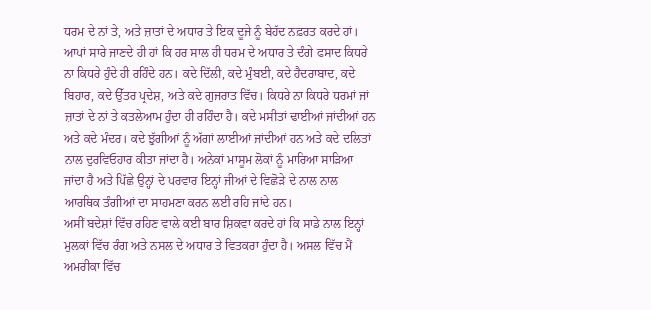ਧਰਮ ਦੇ ਨਾਂ ਤੇ, ਅਤੇ ਜ਼ਾਤਾਂ ਦੇ ਅਧਾਰ ਤੇ ਇਕ ਦੂਜੇ ਨੂੰ ਬੇਹੱਦ ਨਫ਼ਰਤ ਕਰਦੇ ਹਾਂ। ਆਪਾਂ ਸਾਰੇ ਜਾਣਦੇ ਹੀ ਹਾਂ ਕਿ ਹਰ ਸਾਲ ਹੀ ਧਰਮ ਦੇ ਅਧਾਰ ਤੇ ਦੰਗੇ ਫਸਾਦ ਕਿਧਰੇ ਨਾ ਕਿਧਰੇ ਹੁੰਦੇ ਹੀ ਰਹਿੰਦੇ ਹਨ। ਕਦੇ ਦਿੱਲੀ, ਕਦੇ ਮੁੰਬਈ, ਕਦੇ ਹੈਦਰਾਬਾਦ, ਕਦੇ ਬਿਹਾਰ, ਕਦੇ ਉੱਤਰ ਪ੍ਰਦੇਸ਼, ਅਤੇ ਕਦੇ ਗੁਜਰਾਤ ਵਿੱਚ। ਕਿਧਰੇ ਨਾ ਕਿਧਰੇ ਧਰਮਾਂ ਜਾਂ ਜ਼ਾਤਾਂ ਦੇ ਨਾਂ ਤੇ ਕਤਲੇਆਮ ਹੁੰਦਾ ਹੀ ਰਹਿੰਦਾ ਹੈ। ਕਦੇ ਮਸੀਤਾਂ ਢਾਈਆਂ ਜਾਂਦੀਆਂ ਹਨ ਅਤੇ ਕਦੇ ਮੰਦਰ। ਕਦੇ ਝੁੱਗੀਆਂ ਨੂੰ ਅੱਗਾਂ ਲਾਈਆਂ ਜਾਂਦੀਆਂ ਹਨ ਅਤੇ ਕਦੇ ਦਲਿਤਾਂ ਨਾਲ ਦੁਰਵਿਓਹਾਰ ਕੀਤਾ ਜਾਂਦਾ ਹੈ। ਅਨੇਕਾਂ ਮਾਸੂਮ ਲੋਕਾਂ ਨੂੰ ਮਾਰਿਆ ਸਾੜਿਆ ਜਾਂਦਾ ਹੈ ਅਤੇ ਪਿੱਛੇ ਉਨ੍ਹਾਂ ਦੇ ਪਰਵਾਰ ਇਨ੍ਹਾਂ ਜੀਆਂ ਦੇ ਵਿਛੋੜੇ ਦੇ ਨਾਲ ਨਾਲ ਆਰਥਿਕ ਤੰਗੀਆਂ ਦਾ ਸਾਹਮਣਾ ਕਰਨ ਲਈ ਰਹਿ ਜਾਂਦੇ ਹਨ।
ਅਸੀਂ ਬਦੇਸ਼ਾਂ ਵਿੱਚ ਰਹਿਣ ਵਾਲੇ ਕਈ ਬਾਰ ਸ਼ਿਕਵਾ ਕਰਦੇ ਹਾਂ ਕਿ ਸਾਡੇ ਨਾਲ ਇਨ੍ਹਾਂ ਮੁਲਕਾਂ ਵਿੱਚ ਰੰਗ ਅਤੇ ਨਸਲ ਦੇ ਅਧਾਰ ਤੇ ਵਿਤਕਰਾ ਹੁੰਦਾ ਹੈ। ਅਸਲ ਵਿੱਚ ਮੈਂ ਅਮਰੀਕਾ ਵਿੱਚ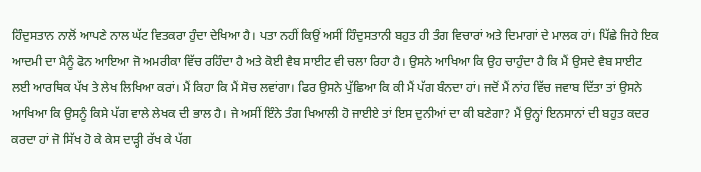ਹਿੰਦੁਸਤਾਨ ਨਾਲੋਂ ਆਪਣੇ ਨਾਲ ਘੱਟ ਵਿਤਕਰਾ ਹੁੰਦਾ ਦੇਖਿਆ ਹੈ। ਪਤਾ ਨਹੀਂ ਕਿਉਂ ਅਸੀਂ ਹਿੰਦੁਸਤਾਨੀ ਬਹੁਤ ਹੀ ਤੰਗ ਵਿਚਾਰਾਂ ਅਤੇ ਦਿਮਾਗਾਂ ਦੇ ਮਾਲਕ ਹਾਂ। ਪਿੱਛੇ ਜਿਹੇ ਇਕ ਆਦਮੀ ਦਾ ਮੈਨੂੰ ਫੋਨ ਆਇਆ ਜੋ ਅਮਰੀਕਾ ਵਿੱਚ ਰਹਿੰਦਾ ਹੈ ਅਤੇ ਕੋਈ ਵੈਬ ਸਾਈਟ ਵੀ ਚਲਾ ਰਿਹਾ ਹੈ। ਉਸਨੇ ਆਖਿਆ ਕਿ ਉਹ ਚਾਹੁੰਦਾ ਹੈ ਕਿ ਮੈਂ ਉਸਦੇ ਵੈਬ ਸਾਈਟ ਲਈ ਆਰਥਿਕ ਪੱਖ ਤੇ ਲੇਖ ਲਿਖਿਆ ਕਰਾਂ। ਮੈਂ ਕਿਹਾ ਕਿ ਮੈਂ ਸੋਚ ਲਵਾਂਗਾ। ਫਿਰ ਉਸਨੇ ਪੁੱਛਿਆ ਕਿ ਕੀ ਮੈਂ ਪੱਗ ਬੰਨਦਾ ਹਾਂ। ਜਦੋਂ ਮੈਂ ਨਾਂਹ ਵਿੱਚ ਜਵਾਬ ਦਿੱਤਾ ਤਾਂ ਉਸਨੇ ਆਖਿਆ ਕਿ ਉਸਨੂੰ ਕਿਸੇ ਪੱਗ ਵਾਲੇ ਲੇਖਕ ਦੀ ਭਾਲ ਹੈ। ਜੇ ਅਸੀਂ ਇੰਨੇ ਤੰਗ ਖਿਆਲੀ ਹੋ ਜਾਈਏ ਤਾਂ ਇਸ ਦੁਨੀਆਂ ਦਾ ਕੀ ਬਣੇਗਾ? ਮੈਂ ਉਨ੍ਹਾਂ ਇਨਸਾਨਾਂ ਦੀ ਬਹੁਤ ਕਦਰ ਕਰਦਾ ਹਾਂ ਜੋ ਸਿੱਖ ਹੋ ਕੇ ਕੇਸ ਦਾੜ੍ਹੀ ਰੱਖ ਕੇ ਪੱਗ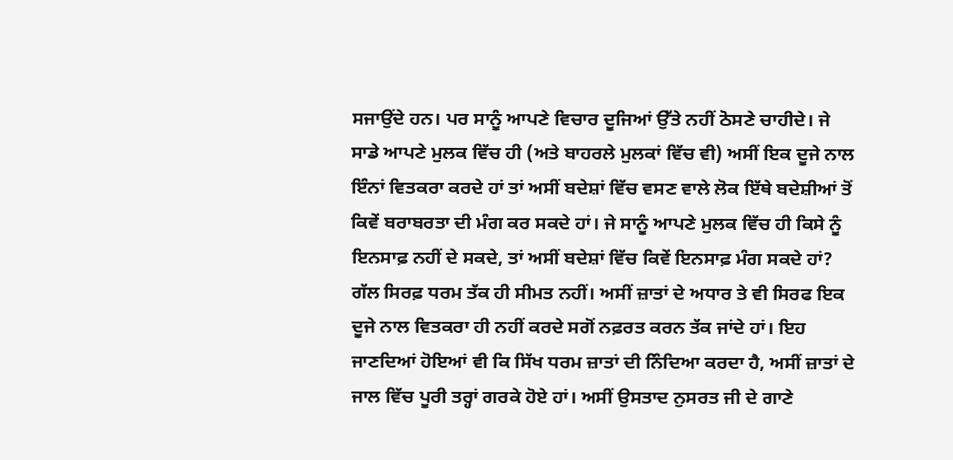ਸਜਾਉਂਦੇ ਹਨ। ਪਰ ਸਾਨੂੰ ਆਪਣੇ ਵਿਚਾਰ ਦੂਜਿਆਂ ਉੱਤੇ ਨਹੀਂ ਠੋਸਣੇ ਚਾਹੀਦੇ। ਜੇ ਸਾਡੇ ਆਪਣੇ ਮੁਲਕ ਵਿੱਚ ਹੀ (ਅਤੇ ਬਾਹਰਲੇ ਮੁਲਕਾਂ ਵਿੱਚ ਵੀ) ਅਸੀਂ ਇਕ ਦੂਜੇ ਨਾਲ ਇੰਨਾਂ ਵਿਤਕਰਾ ਕਰਦੇ ਹਾਂ ਤਾਂ ਅਸੀਂ ਬਦੇਸ਼ਾਂ ਵਿੱਚ ਵਸਣ ਵਾਲੇ ਲੋਕ ਇੱਥੇ ਬਦੇਸ਼ੀਆਂ ਤੋਂ ਕਿਵੇਂ ਬਰਾਬਰਤਾ ਦੀ ਮੰਗ ਕਰ ਸਕਦੇ ਹਾਂ। ਜੇ ਸਾਨੂੰ ਆਪਣੇ ਮੁਲਕ ਵਿੱਚ ਹੀ ਕਿਸੇ ਨੂੰ ਇਨਸਾਫ਼ ਨਹੀਂ ਦੇ ਸਕਦੇ, ਤਾਂ ਅਸੀਂ ਬਦੇਸ਼ਾਂ ਵਿੱਚ ਕਿਵੇਂ ਇਨਸਾਫ਼ ਮੰਗ ਸਕਦੇ ਹਾਂ?
ਗੱਲ ਸਿਰਫ਼ ਧਰਮ ਤੱਕ ਹੀ ਸੀਮਤ ਨਹੀਂ। ਅਸੀਂ ਜ਼ਾਤਾਂ ਦੇ ਅਧਾਰ ਤੇ ਵੀ ਸਿਰਫ ਇਕ ਦੂਜੇ ਨਾਲ ਵਿਤਕਰਾ ਹੀ ਨਹੀਂ ਕਰਦੇ ਸਗੋਂ ਨਫ਼ਰਤ ਕਰਨ ਤੱਕ ਜਾਂਦੇ ਹਾਂ। ਇਹ ਜਾਣਦਿਆਂ ਹੋਇਆਂ ਵੀ ਕਿ ਸਿੱਖ ਧਰਮ ਜ਼ਾਤਾਂ ਦੀ ਨਿੰਦਿਆ ਕਰਦਾ ਹੈ, ਅਸੀਂ ਜ਼ਾਤਾਂ ਦੇ ਜਾਲ ਵਿੱਚ ਪੂਰੀ ਤਰ੍ਹਾਂ ਗਰਕੇ ਹੋਏ ਹਾਂ। ਅਸੀਂ ਉਸਤਾਦ ਨੁਸਰਤ ਜੀ ਦੇ ਗਾਣੇ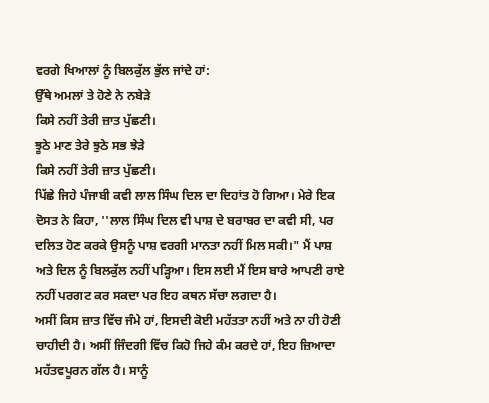ਵਰਗੇ ਖਿਆਲਾਂ ਨੂੰ ਬਿਲਕੁੱਲ ਭੁੱਲ ਜਾਂਦੇ ਹਾਂ:
ਉੱਥੇ ਅਮਲਾਂ ਤੇ ਹੋਣੇ ਨੇ ਨਬੇੜੇ
ਕਿਸੇ ਨਹੀਂ ਤੇਰੀ ਜ਼ਾਤ ਪੁੱਛਣੀ।
ਝੂਠੇ ਮਾਣ ਤੇਰੇ ਝੁਠੇ ਸਭ ਝੇੜੇ
ਕਿਸੇ ਨਹੀਂ ਤੇਰੀ ਜ਼ਾਤ ਪੁੱਛਣੀ।
ਪਿੱਛੇ ਜਿਹੇ ਪੰਜਾਬੀ ਕਵੀ ਲਾਲ ਸਿੰਘ ਦਿਲ ਦਾ ਦਿਹਾਂਤ ਹੋ ਗਿਆ। ਮੇਰੇ ਇਕ ਦੋਸਤ ਨੇ ਕਿਹਾ, ''ਲਾਲ ਸਿੰਘ ਦਿਲ ਵੀ ਪਾਸ਼ ਦੇ ਬਰਾਬਰ ਦਾ ਕਵੀ ਸੀ, ਪਰ ਦਲਿਤ ਹੋਣ ਕਰਕੇ ਉਸਨੂੰ ਪਾਸ਼ ਵਰਗੀ ਮਾਨਤਾ ਨਹੀਂ ਮਿਲ ਸਕੀ।" ਮੈਂ ਪਾਸ਼ ਅਤੇ ਦਿਲ ਨੂੰ ਬਿਲਕੁੱਲ ਨਹੀਂ ਪੜ੍ਹਿਆ। ਇਸ ਲਈ ਮੈਂ ਇਸ ਬਾਰੇ ਆਪਣੀ ਰਾਏ ਨਹੀਂ ਪਰਗਟ ਕਰ ਸਕਦਾ ਪਰ ਇਹ ਕਥਨ ਸੱਚਾ ਲਗਦਾ ਹੈ।
ਅਸੀਂ ਕਿਸ ਜ਼ਾਤ ਵਿੱਚ ਜੰਮੇ ਹਾਂ, ਇਸਦੀ ਕੋਈ ਮਹੱਤਤਾ ਨਹੀਂ ਅਤੇ ਨਾ ਹੀ ਹੋਣੀ ਚਾਹੀਦੀ ਹੈ। ਅਸੀਂ ਜਿੰਦਗੀ ਵਿੱਚ ਕਿਹੋ ਜਿਹੇ ਕੰਮ ਕਰਦੇ ਹਾਂ, ਇਹ ਜ਼ਿਆਦਾ ਮਹੱਤਵਪੂਰਨ ਗੱਲ ਹੈ। ਸਾਨੂੰ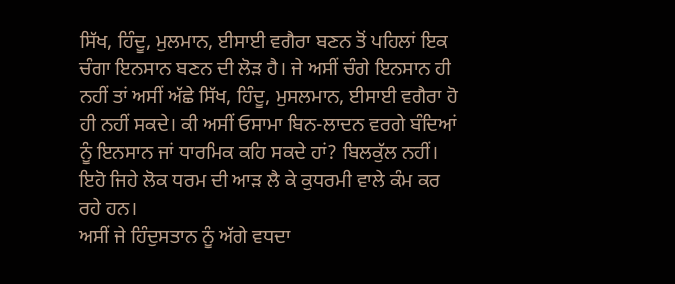ਸਿੱਖ, ਹਿੰਦੂ, ਮੁਲਮਾਨ, ਈਸਾਈ ਵਗੈਰਾ ਬਣਨ ਤੋਂ ਪਹਿਲਾਂ ਇਕ ਚੰਗਾ ਇਨਸਾਨ ਬਣਨ ਦੀ ਲੋੜ ਹੈ। ਜੇ ਅਸੀਂ ਚੰਗੇ ਇਨਸਾਨ ਹੀ ਨਹੀਂ ਤਾਂ ਅਸੀਂ ਅੱਛੇ ਸਿੱਖ, ਹਿੰਦੂ, ਮੁਸਲਮਾਨ, ਈਸਾਈ ਵਗੈਰਾ ਹੋ ਹੀ ਨਹੀਂ ਸਕਦੇ। ਕੀ ਅਸੀਂ ਓਸਾਮਾ ਬਿਨ-ਲਾਦਨ ਵਰਗੇ ਬੰਦਿਆਂ ਨੂੰ ਇਨਸਾਨ ਜਾਂ ਧਾਰਮਿਕ ਕਹਿ ਸਕਦੇ ਹਾਂ? ਬਿਲਕੁੱਲ ਨਹੀਂ। ਇਹੋ ਜਿਹੇ ਲੋਕ ਧਰਮ ਦੀ ਆੜ ਲੈ ਕੇ ਕੁਧਰਮੀ ਵਾਲੇ ਕੰਮ ਕਰ ਰਹੇ ਹਨ।
ਅਸੀਂ ਜੇ ਹਿੰਦੁਸਤਾਨ ਨੂੰ ਅੱਗੇ ਵਧਦਾ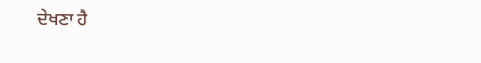ਦੇਖਣਾ ਹੈ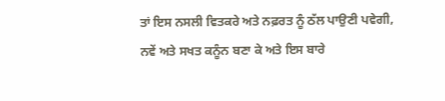ਤਾਂ ਇਸ ਨਸਲੀ ਵਿਤਕਰੇ ਅਤੇ ਨਫ਼ਰਤ ਨੂੰ ਠੱਲ ਪਾਉਣੀ ਪਵੇਗੀ, ਨਵੇਂ ਅਤੇ ਸਖਤ ਕਨੂੰਨ ਬਣਾ ਕੇ ਅਤੇ ਇਸ ਬਾਰੇ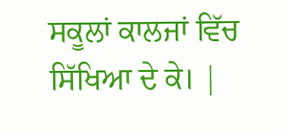ਸਕੂਲਾਂ ਕਾਲਜਾਂ ਵਿੱਚ ਸਿੱਖਿਆ ਦੇ ਕੇ। |